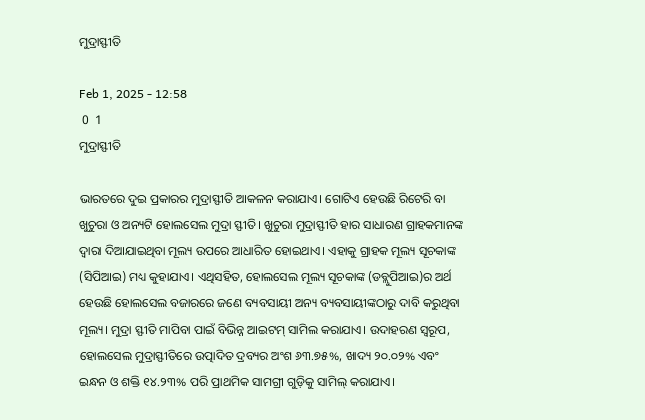ମୁଦ୍ରାସ୍ଫୀତି

Feb 1, 2025 - 12:58
 0  1
ମୁଦ୍ରାସ୍ଫୀତି

ଭାରତରେ ଦୁଇ ପ୍ରକାରର ମୁଦ୍ରାସ୍ଫୀତି ଆକଳନ କରାଯାଏ। ଗୋଟିଏ ହେଉଛି ରିଟେରି ବା ଖୁଚୁରା ଓ ଅନ୍ୟଟି ହୋଲସେଲ ମୁଦ୍ରା ସ୍ଫୀତି। ଖୁଚୁରା ମୁଦ୍ରାସ୍ଫୀତି ହାର ସାଧାରଣ ଗ୍ରାହକମାନଙ୍କ ଦ୍ୱାରା ଦିଆଯାଇଥିବା ମୂଲ୍ୟ ଉପରେ ଆଧାରିତ ହୋଇଥାଏ। ଏହାକୁ ଗ୍ରାହକ ମୂଲ୍ୟ ସୂଚକାଙ୍କ (ସିପିଆଇ) ମଧ୍ୟ କୁହାଯାଏ। ଏଥିସହିତ, ହୋଲସେଲ ମୂଲ୍ୟ ସୂଚକାଙ୍କ (ଡବ୍ଲୁପିଆଇ)ର ଅର୍ଥ ହେଉଛି ହୋଲସେଲ ବଜାରରେ ଜଣେ ବ୍ୟବସାୟୀ ଅନ୍ୟ ବ୍ୟବସାୟୀଙ୍କଠାରୁ ଦାବି କରୁଥିବା ମୂଲ୍ୟ। ମୁଦ୍ରା ସ୍ଫୀତି ମାପିବା ପାଇଁ ବିଭିନ୍ନ ଆଇଟମ୍ ସାମିଲ କରାଯାଏ। ଉଦାହରଣ ସ୍ୱରୂପ, ହୋଲସେଲ ମୁଦ୍ରାସ୍ଫୀତିରେ ଉତ୍ପାଦିତ ଦ୍ରବ୍ୟର ଅଂଶ ୬୩.୭୫%, ଖାଦ୍ୟ ୨୦.୦୨% ଏବଂ ଇନ୍ଧନ ଓ ଶକ୍ତି ୧୪.୨୩% ପରି ପ୍ରାଥମିକ ସାମଗ୍ରୀ ଗୁଡ଼ିକୁ ସାମିଲ୍ କରାଯାଏ।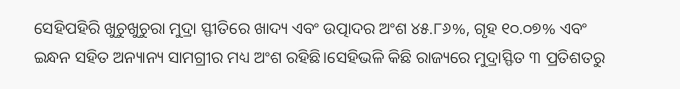ସେହିପହିରି ଖୁଚୁଖୁଚୁରା ମୁଦ୍ରା ସ୍ଫୀତିରେ ଖାଦ୍ୟ ଏବଂ ଉତ୍ପାଦର ଅଂଶ ୪୫.୮୬%, ଗୃହ ୧୦.୦୭% ଏବଂ ଇନ୍ଧନ ସହିତ ଅନ୍ୟାନ୍ୟ ସାମଗ୍ରୀର ମଧ୍ୟ ଅଂଶ ରହିଛି।ସେହିଭଳି କିଛି ରାଜ୍ୟରେ ମୁଦ୍ରାସ୍ଫିତ ୩ ପ୍ରତିଶତରୁ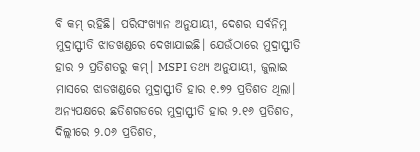ବି କମ୍ ରହିଛି। ପରିସଂଖ୍ୟାନ ଅନୁଯାୟୀ, ଦେଶର ସର୍ବନିମ୍ନ ମୁଦ୍ରାସ୍ଫୀତି ଝାଡଖଣ୍ଡରେ ଦେଖାଯାଇଛି। ଯେଉଁଠାରେ ମୁଦ୍ରାସ୍ଫୀତି ହାର ୨ ପ୍ରତିଶତରୁ କମ୍। MSPI ତଥ୍ୟ ଅନୁଯାୟୀ, ଜୁଲାଇ ମାସରେ ଝାଡଖଣ୍ଡରେ ମୁଦ୍ରାସ୍ଫୀତି ହାର ୧.୭୨ ପ୍ରତିଶତ ଥିଲା। ଅନ୍ୟପକ୍ଷରେ ଛତିଶଗଡରେ ମୁଦ୍ରାସ୍ଫୀତି ହାର ୨.୧୬ ପ୍ରତିଶତ, ଦିଲ୍ଲୀରେ ୨.୦୬ ପ୍ରତିଶତ,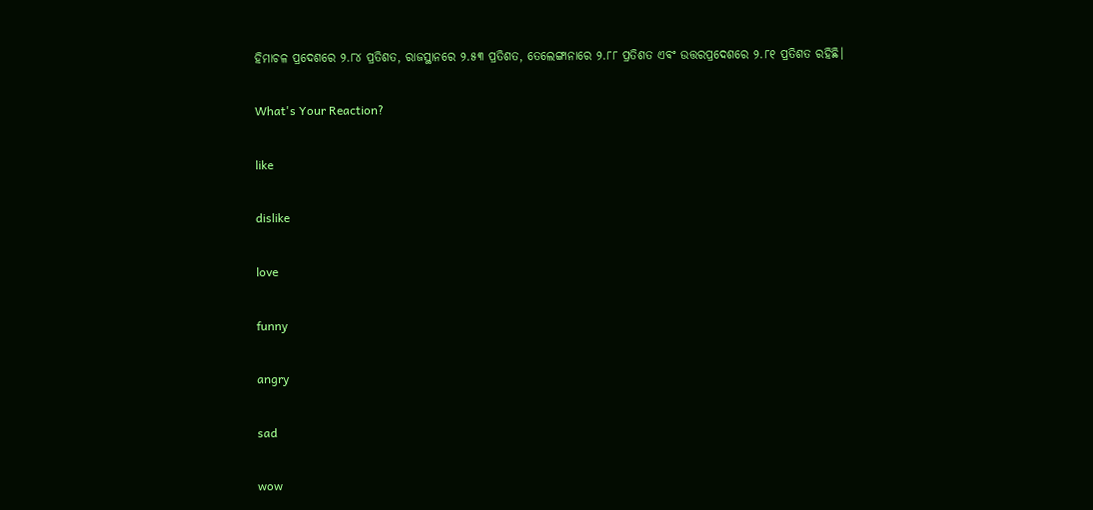ହିମାଚଳ ପ୍ରଦେଶରେ ୨.୮୪ ପ୍ରତିଶତ, ରାଜସ୍ଥାନରେ ୨.୫୩ ପ୍ରତିଶତ, ତେଲେଙ୍ଗାନାରେ ୨.୮୮ ପ୍ରତିଶତ ଏବଂ ଉତ୍ତରପ୍ରଦେଶରେ ୨.୮୧ ପ୍ରତିଶତ ରହିଛି।

What's Your Reaction?

like

dislike

love

funny

angry

sad

wow